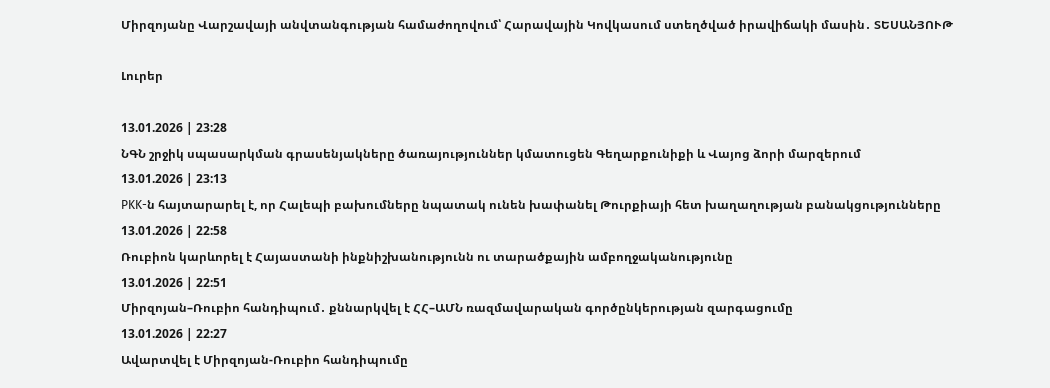Միրզոյանը Վարշավայի անվտանգության համաժողովում՝ Հարավային Կովկասում ստեղծված իրավիճակի մասին․ ՏԵՍԱՆՅՈՒԹ

Լուրեր

13.01.2026 | 23:28
ՆԳՆ շրջիկ սպասարկման գրասենյակները ծառայություններ կմատուցեն Գեղարքունիքի և Վայոց ձորի մարզերում
13.01.2026 | 23:13
PKK-ն հայտարարել է, որ Հալեպի բախումները նպատակ ունեն խափանել Թուրքիայի հետ խաղաղության բանակցությունները
13.01.2026 | 22:58
Ռուբիոն կարևորել է Հայաստանի ինքնիշխանությունն ու տարածքային ամբողջականությունը
13.01.2026 | 22:51
Միրզոյան–Ռուբիո հանդիպում․ քննարկվել է ՀՀ–ԱՄՆ ռազմավարական գործընկերության զարգացումը
13.01.2026 | 22:27
Ավարտվել է Միրզոյան-Ռուբիո հանդիպումը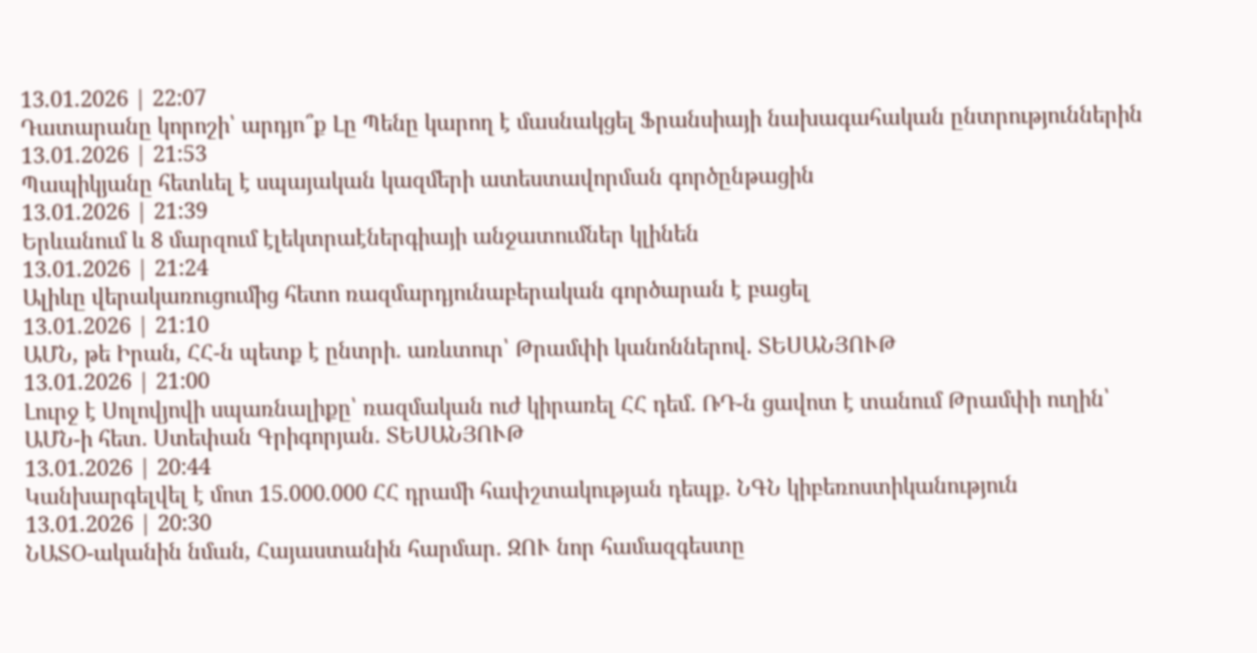13.01.2026 | 22:07
Դատարանը կորոշի՝ արդյո՞ք Լը Պենը կարող է մասնակցել Ֆրանսիայի նախագահական ընտրություններին
13.01.2026 | 21:53
Պապիկյանը հետևել է սպայական կազմերի ատեստավորման գործընթացին
13.01.2026 | 21:39
Երևանում և 8 մարզում էլեկտրաէներգիայի անջատումներ կլինեն
13.01.2026 | 21:24
Ալիևը վերակառուցումից հետո ռազմարդյունաբերական գործարան է բացել
13.01.2026 | 21:10
ԱՄՆ, թե Իրան, ՀՀ-ն պետք է ընտրի․ առևտուր՝ Թրամփի կանոններով. ՏԵՍԱՆՅՈՒԹ
13.01.2026 | 21:00
Լուրջ է Սոլովյովի սպառնալիքը՝ ռազմական ուժ կիրառել ՀՀ դեմ․ ՌԴ-ն ցավոտ է տանում Թրամփի ուղին՝ ԱՄՆ-ի հետ․ Ստեփան Գրիգորյան․ ՏԵՍԱՆՅՈՒԹ
13.01.2026 | 20:44
Կանխարգելվել է մոտ 15.000.000 ՀՀ դրամի հափշտակության դեպք. ՆԳՆ կիբեռոստիկանություն
13.01.2026 | 20:30
ՆԱՏՕ-ականին նման, Հայաստանին հարմար․ ԶՈՒ նոր համազգեստը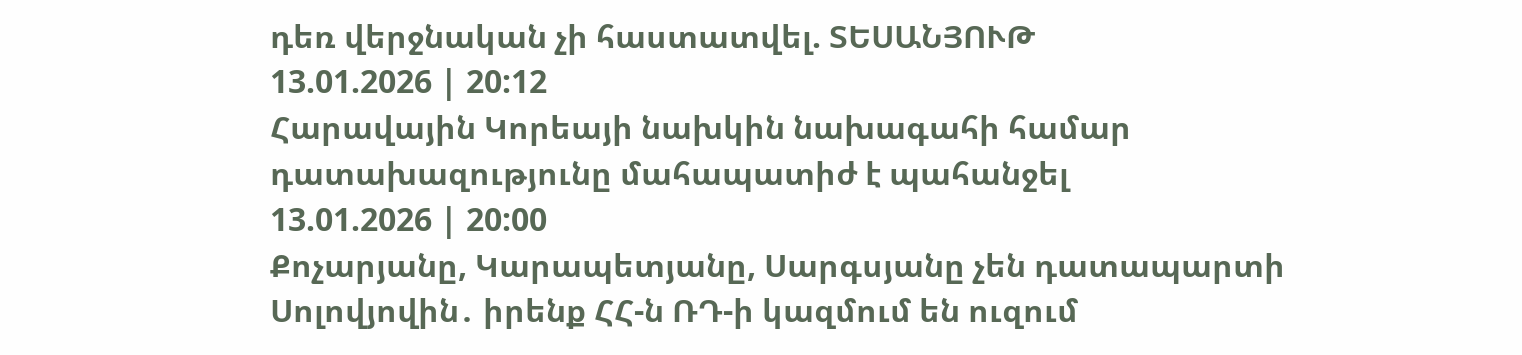դեռ վերջնական չի հաստատվել. ՏԵՍԱՆՅՈՒԹ
13.01.2026 | 20:12
Հարավային Կորեայի նախկին նախագահի համար դատախազությունը մահապատիժ է պահանջել
13.01.2026 | 20:00
Քոչարյանը, Կարապետյանը, Սարգսյանը չեն դատապարտի Սոլովյովին․ իրենք ՀՀ-ն ՌԴ-ի կազմում են ուզում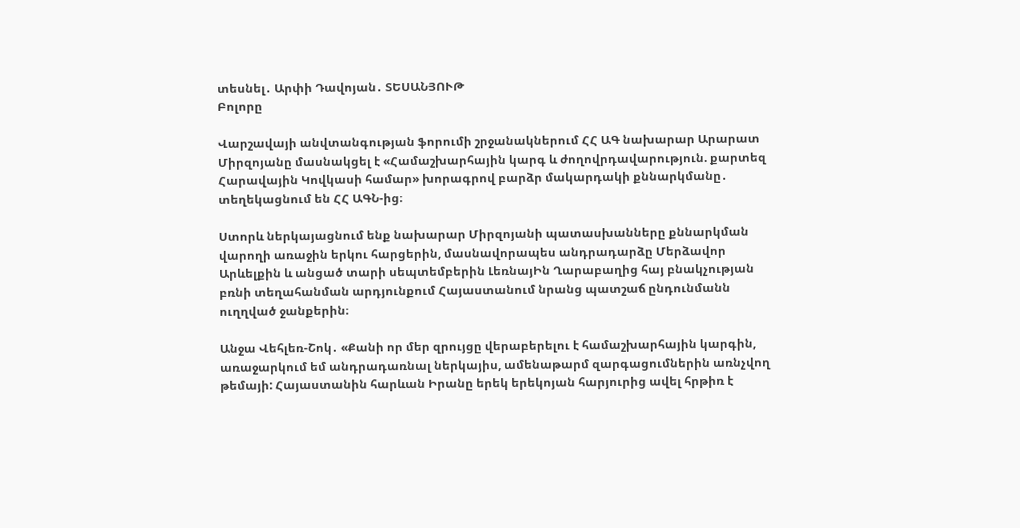տեսնել․ Արփի Դավոյան․ ՏԵՍԱՆՅՈՒԹ
Բոլորը

Վարշավայի անվտանգության ֆորումի շրջանակներում ՀՀ ԱԳ նախարար Արարատ Միրզոյանը մասնակցել է «Համաշխարհային կարգ և ժողովրդավարություն. քարտեզ Հարավային Կովկասի համար» խորագրով բարձր մակարդակի քննարկմանը․ տեղեկացնում են ՀՀ ԱԳՆ-ից։

Ստորև ներկայացնում ենք նախարար Միրզոյանի պատասխանները քննարկման վարողի առաջին երկու հարցերին, մասնավորապես անդրադարձը Մերձավոր Արևելքին և անցած տարի սեպտեմբերին ԼեռնայԻն Ղարաբաղից հայ բնակչության բռնի տեղահանման արդյունքում Հայաստանում նրանց պատշաճ ընդունմանն ուղղված ջանքերին։

Անջա Վեհլեռ-Շոկ․ «Քանի որ մեր զրույցը վերաբերելու է համաշխարհային կարգին, առաջարկում եմ անդրադառնալ ներկայիս, ամենաթարմ զարգացումներին առնչվող թեմայի: Հայաստանին հարևան Իրանը երեկ երեկոյան հարյուրից ավել հրթիռ է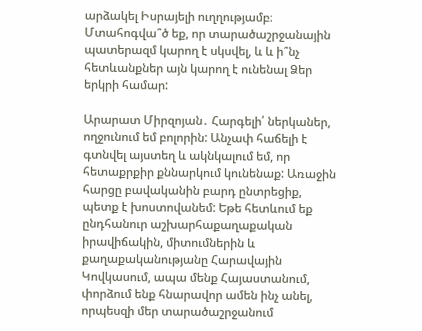արձակել Իսրայելի ուղղությամբ։ Մտահոգվա՞ծ եք, որ տարածաշրջանային պատերազմ կարող է սկսվել, և և ի՞նչ հետևանքներ այն կարող է ունենալ Ձեր երկրի համար:

Արարատ Միրզոյան․ Հարգելի՛ ներկաներ, ողջունում եմ բոլորին: Անչափ հաճելի է գտնվել այստեղ և ակնկալում եմ, որ հետաքրքիր քննարկում կունենաք: Առաջին հարցը բավականին բարդ ընտրեցիք, պետք է խոստովանեմ: Եթե հետևում եք ընդհանուր աշխարհաքաղաքական իրավիճակին, միտումներին և քաղաքականությանը Հարավային Կովկասում, ապա մենք Հայաստանում, փորձում ենք հնարավոր ամեն ինչ անել, որպեսզի մեր տարածաշրջանում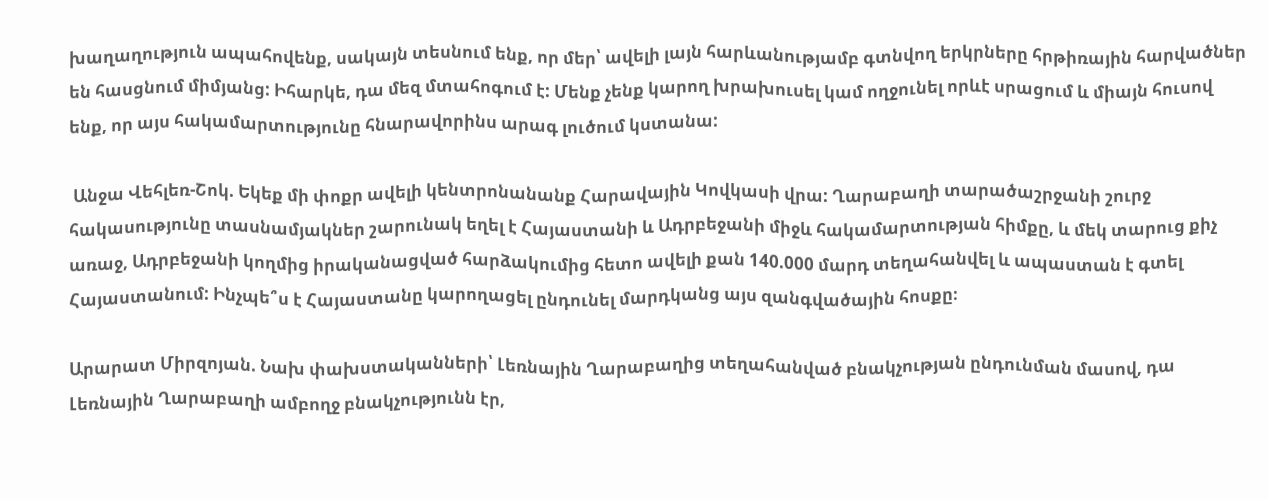խաղաղություն ապահովենք, սակայն տեսնում ենք, որ մեր՝ ավելի լայն հարևանությամբ գտնվող երկրները հրթիռային հարվածներ են հասցնում միմյանց: Իհարկե, դա մեզ մտահոգում է: Մենք չենք կարող խրախուսել կամ ողջունել որևէ սրացում և միայն հուսով ենք, որ այս հակամարտությունը հնարավորինս արագ լուծում կստանա:

 Անջա Վեհլեռ-Շոկ. Եկեք մի փոքր ավելի կենտրոնանանք Հարավային Կովկասի վրա: Ղարաբաղի տարածաշրջանի շուրջ հակասությունը տասնամյակներ շարունակ եղել է Հայաստանի և Ադրբեջանի միջև հակամարտության հիմքը, և մեկ տարուց քիչ առաջ, Ադրբեջանի կողմից իրականացված հարձակումից հետո ավելի քան 140.000 մարդ տեղահանվել և ապաստան է գտել Հայաստանում: Ինչպե՞ս է Հայաստանը կարողացել ընդունել մարդկանց այս զանգվածային հոսքը։

Արարատ Միրզոյան. Նախ փախստականների՝ Լեռնային Ղարաբաղից տեղահանված բնակչության ընդունման մասով, դա Լեռնային Ղարաբաղի ամբողջ բնակչությունն էր,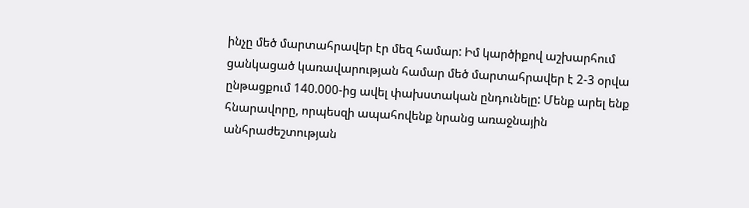ինչը մեծ մարտահրավեր էր մեզ համար: Իմ կարծիքով աշխարհում ցանկացած կառավարության համար մեծ մարտահրավեր է 2-3 օրվա ընթացքում 140.000-ից ավել փախստական ընդունելը: Մենք արել ենք հնարավորը, որպեսզի ապահովենք նրանց առաջնային անհրաժեշտության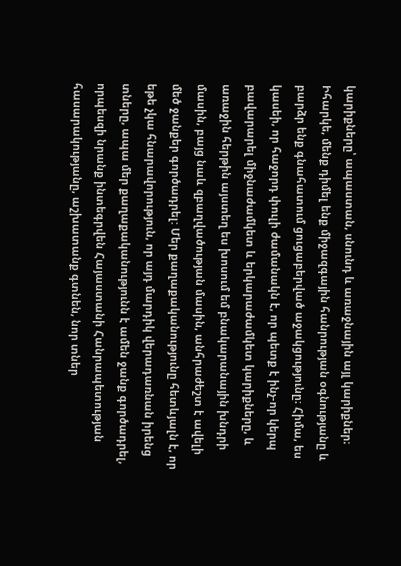կարիքները՝ ապաստան, սնունդ և առաջնային այլ կարիքներ։ Իհարկե, մենք դիմել ենք միջազգային հանրության օգնությանը և բարձր ենք գնահատում ցուցաբերված աջակցությունը։ Հիմա, ես կասեի, որ հաջորդ փուլի ժամանակն է, որ պետք է ինչ-որ կերպ բավարարել միջնաժամկետ և երկարաժամկետ կարիքները, և առաջին հերթին այստեղ ես խոսում եմ բնակարանային խնդրի մասին, բայց նաև զբաղվածության մասին, անհրաժեշտ է ավելի մեծ ջանքեր գործադրել: Մեր քաղաքականությունը հետևյալն է, որ եթե չկա հնարավորություն, որ այդ մարդիկ վերադառնան իրենց տները, ապա մեր քաղաքականությունն է ամեն ջանք գործադրել, որպեսզի նրանք ինտեգրվեն Հայաստանի Հանրապետության հասարակությանը, աշխատանք գտնեն, նոր տներ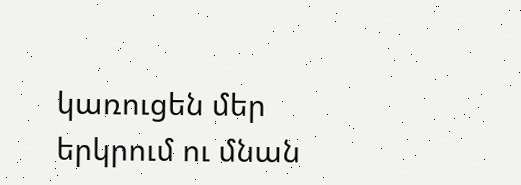կառուցեն մեր երկրում ու մնան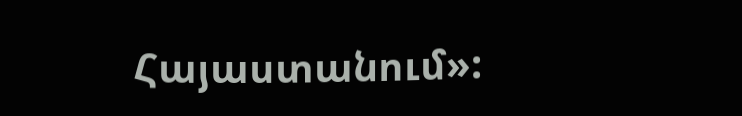Հայաստանում»: